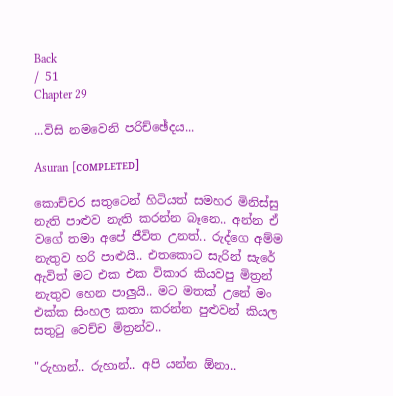Back
/ 51
Chapter 29

...විසි නමවෙනි පරිච්ඡේදය...

Asuran [ᴄᴏᴍᴘʟᴇᴛᴇᴅ]

කොච්චර සතුටෙන් හිටියත් සමහර මිනිස්සු නැති පාළුව නැති කරන්න බෑනෙ.. අන්න ඒ වගේ තමා අපේ ජීවිත උනත්.. රුද්ගෙ අම්ම නැතුව හරි පාළුයි.. එතකොට සැරින් සැරේ ඇවිත් මට එක එක විකාර කියවපු මිත්‍රන් නැතුව හෙන පාලුයි.. මට මතක් උනේ මං එක්ක සිංහල කතා කරන්න පුළුවන් කියල සතුටු වෙච්ච මිත්‍රන්ව..

"රුහාන්.. රුහාන්.. අපි යන්න ඕනා..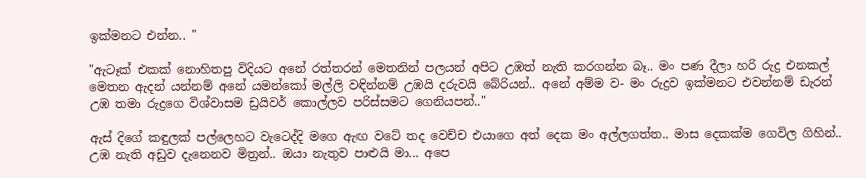ඉක්මනට එන්න.. "

"ඇටෑක් එකක් නොහිතපු විදියට අනේ රත්තරන් මෙතනින් පලයන් අපිට උඹත් නැති කරගන්න බෑ.. මං පණ දීලා හරි රුද්‍ර එනකල් මෙතන ඇදන් යන්නම් අනේ යමන්කෝ මල්ලි වඳින්නම් උඹයි දරුවයි බේරියන්.. අනේ අම්ම ව- මං රුද්‍රව ඉක්මනට එවන්නම් ඩැරන් උඹ තමා රුද්‍රගෙ විශ්වාසම ඩ්‍රයිවර් කොල්ලව පරිස්සමට ගෙනියපන්.."

ඇස් දිගේ කඳුලක් පල්ලෙහට වැටෙද්දි මගෙ ඇඟ වටේ තද වෙච්ච එයාගෙ අත් දෙක මං අල්ලගත්ත.. මාස දෙකක්ම ගෙවිල ගිහින්.. උඹ නැති අඩුව දැනෙනව මිත්‍රන්.. ඔයා නැතුව පාළුයි මා... අපෙ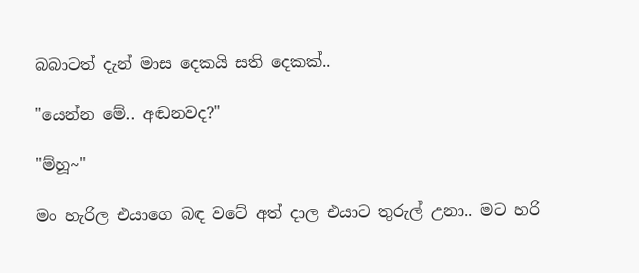බබාටත් දැන් මාස දෙකයි සති දෙකක්..

"යෙන්න මේ.. අඬනවද?"

"ම්හූ~"

මං හැරිල එයාගෙ බඳ වටේ අත් දාල එයාට තුරුල් උනා.. මට හරි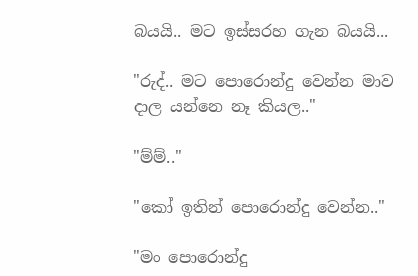බයයි.. මට ඉස්සරහ ගැන බයයි...

"රුද්.. මට පොරොන්දු වෙන්න මාව දාල යන්නෙ නෑ කියල.."

"ම්ම්.."

"කෝ ඉතින් පොරොන්දු වෙන්න.."

"මං පොරොන්දු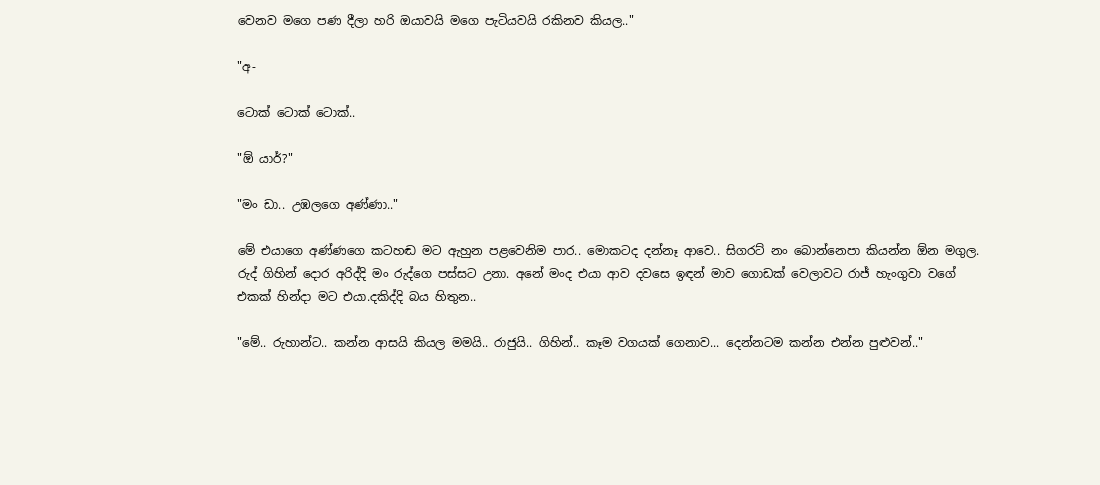වෙනව මගෙ පණ දීලා හරි ඔයාවයි මගෙ පැටියවයි රකිනව කියල.."

"අ-

ටොක් ටොක් ටොක්..

"ඕ යාර්?"

"මං ඩා.. උඹලගෙ අණ්ණා.."

මේ එයාගෙ අණ්ණගෙ කටහඬ මට ඇහුන පළවෙනිම පාර.. මොකටද දන්නෑ ආවෙ.. සිගරට් නං බොන්නෙපා කියන්න ඕන මගුල. රුද් ගිහින් දොර අරිද්දි මං රුද්ගෙ පස්සට උනා. අනේ මංද එයා ආව දවසෙ ඉඳන් මාව ගොඩක් වෙලාවට රාජ් හැංගුවා වගේ එකක් හින්දා මට එයා.දකිද්දි බය හිතුන..

"මේ.. රුහාන්ට.. කන්න ආසයි කියල මමයි.. රාජුයි.. ගිහින්.. කෑම වගයක් ගෙනාව... දෙන්නටම කන්න එන්න පුළුවන්.."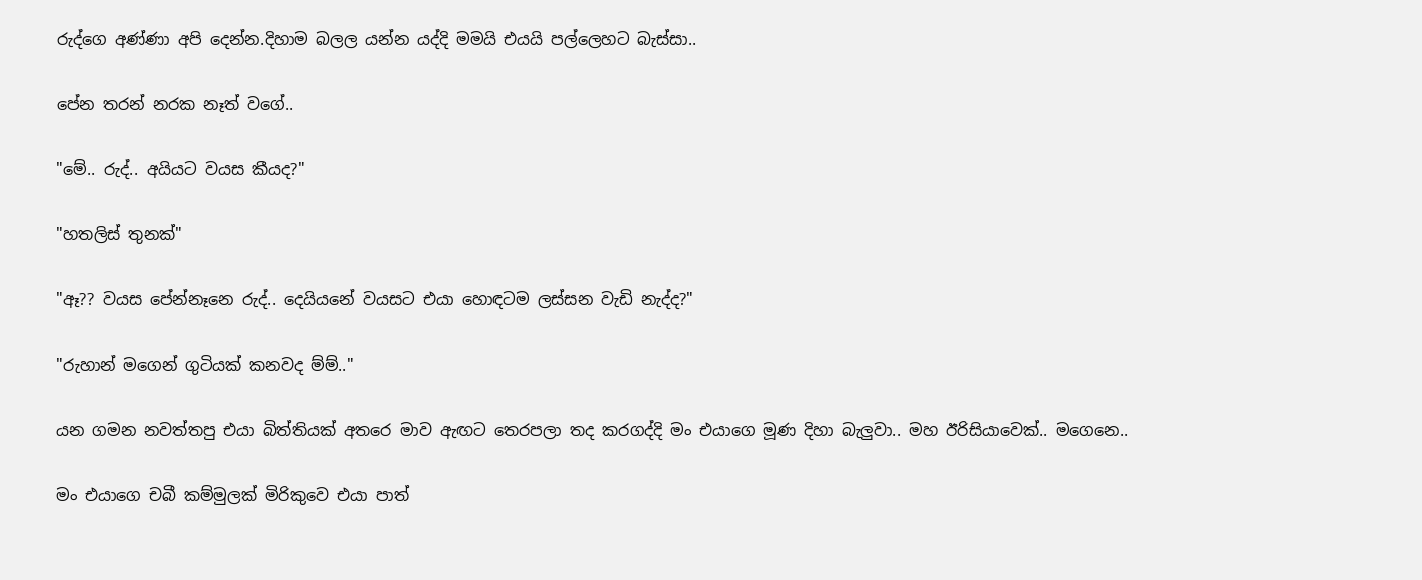රුද්ගෙ අණ්ණා අපි දෙන්න.දිහාම බලල යන්න යද්දි මමයි එයයි පල්ලෙහට බැස්සා..

පේන තරන් නරක නෑත් වගේ..

"මේ.. රුද්.. අයියට වයස කීයද?"

"හතලිස් තුනක්"

"ඈ?? වයස පේන්නෑනෙ රුද්.. දෙයියනේ වයසට එයා හොඳටම ලස්සන වැඩි නැද්ද?"

"රුහාන් මගෙන් ගුටියක් කනවද ම්ම්.."

යන ගමන නවත්තපු එයා බිත්තියක් අතරෙ මාව ඇඟට තෙරපලා තද කරගද්දි මං එයාගෙ මූණ දිහා බැලුවා.. මහ ඊරිසියාවෙක්.. මගෙනෙ..

මං එයාගෙ චබී කම්මුලක් මිරිකුවෙ එයා පාත්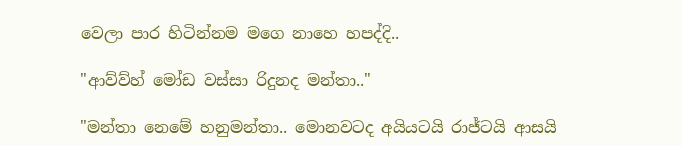වෙලා පාර හිටින්නම මගෙ නාහෙ හපද්දි..

"ආව්ව්හ් මෝඩ වස්සා රිදුනද මන්තා.."

"මන්තා නෙමේ හනුමන්තා.. මොනවටද අයියටයි රාජ්ටයි ආසයි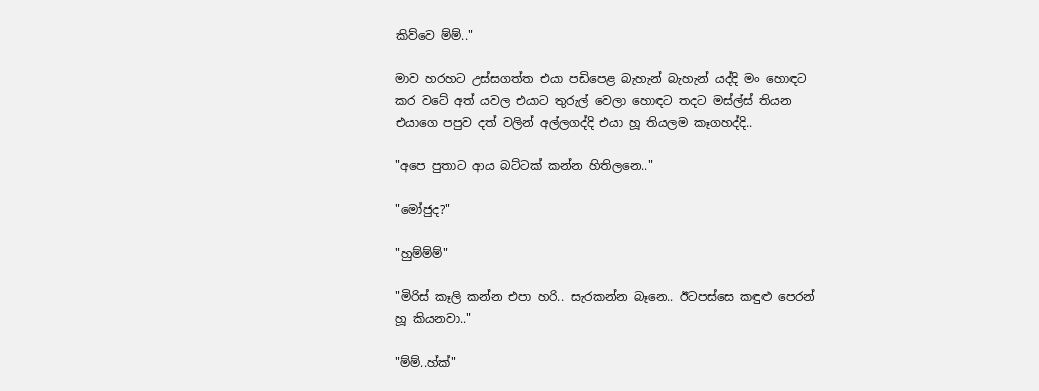කිව්වෙ ම්ම්.."

මාව හරහට උස්සගත්ත එයා පඩිපෙළ බැහැන් බැහැන් යද්දි මං හොඳට කර වටේ අත් යවල එයාට තුරුල් වෙලා හොඳට තදට මස්ල්ස් තියන එයාගෙ පපුව දත් වලින් අල්ලගද්දි එයා හූ තියලම කෑගහද්දි..

"අපෙ පුතාට ආය බට්ටක් කන්න හිතිලනෙ.."

"මෝජුද?"

"හුම්ම්ම්"

"මිරිස් කෑලි කන්න එපා හරි.. සැරකන්න බෑනෙ.. ඊටපස්සෙ කඳුළු පෙරන් හූ කියනවා.."

"ම්ම්..හ්ක්"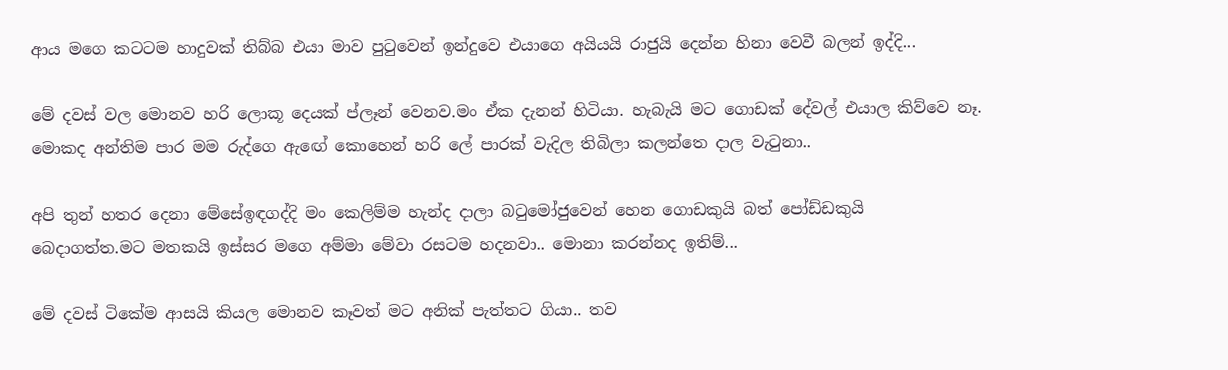ආය මගෙ කටටම හාදුවක් තිබ්බ එයා මාව පුටුවෙන් ඉන්දුවෙ එයාගෙ අයියයි රාජුයි දෙන්න හිනා වෙවී බලන් ඉද්දි...

මේ දවස් වල මොනව හරි ලොකූ දෙයක් ප්ලෑන් වෙනව.මං ඒක දැනන් හිටියා. හැබැයි මට ගොඩක් දේවල් එයාල කිව්වෙ නෑ. මොකද අන්තිම පාර මම රුද්ගෙ ඇඟේ කොහෙන් හරි ලේ පාරක් වැදිල තිබිලා කලන්තෙ දාල වැටුනා..

අපි තුන් හතර දෙනා මේසේඉඳගද්දි මං කෙලිම්ම හැන්ද දාලා බටුමෝජුවෙන් හෙන ගොඩකුයි බත් පෝඩ්ඩකුයි බෙදාගත්ත.මට මතකයි ඉස්සර මගෙ අම්මා මේවා රසටම හදනවා.. මොනා කරන්නද ඉතිම්...

මේ දවස් ටිකේම ආසයි කියල මොනව කෑවත් මට අනික් පැත්තට ගියා.. තව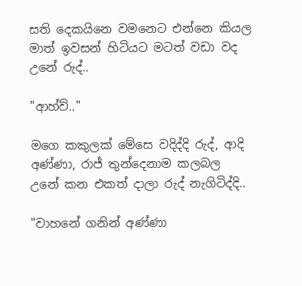සති දෙකයිනෙ වමනෙට එන්නෙ කියල මාත් ඉවසන් හිටියට මටත් වඩා වද උනේ රුද්..

"ආහ්ව්.."

මගෙ කකුලක් මේසෙ වදිද්දි රුද්, ආදි අණ්ණා, රාජ් තුන්දෙනාම කලබල උනේ කන එකත් දාලා රුද් නැගිටිද්දි..

"වාහනේ ගනින් අණ්ණා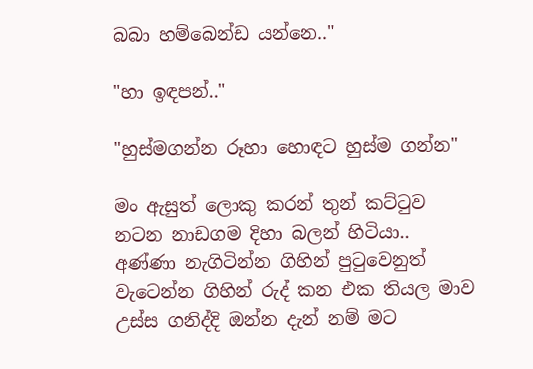බබා හම්බෙන්ඩ යන්නෙ.."

"හා ඉඳපන්.."

"හුස්මගන්න රූහා හොඳට හුස්ම ගන්න"

මං ඇසුත් ලොකු කරන් තුන් කට්ටුව නටන නාඩගම දිහා බලන් හිටියා.. අණ්ණා නැගිටින්න ගිහින් පුටුවෙනුත් වැටෙන්න ගිහින් රුද් කන එක තියල මාව උස්ස ගනිද්දි ඔන්න දැන් නම් මට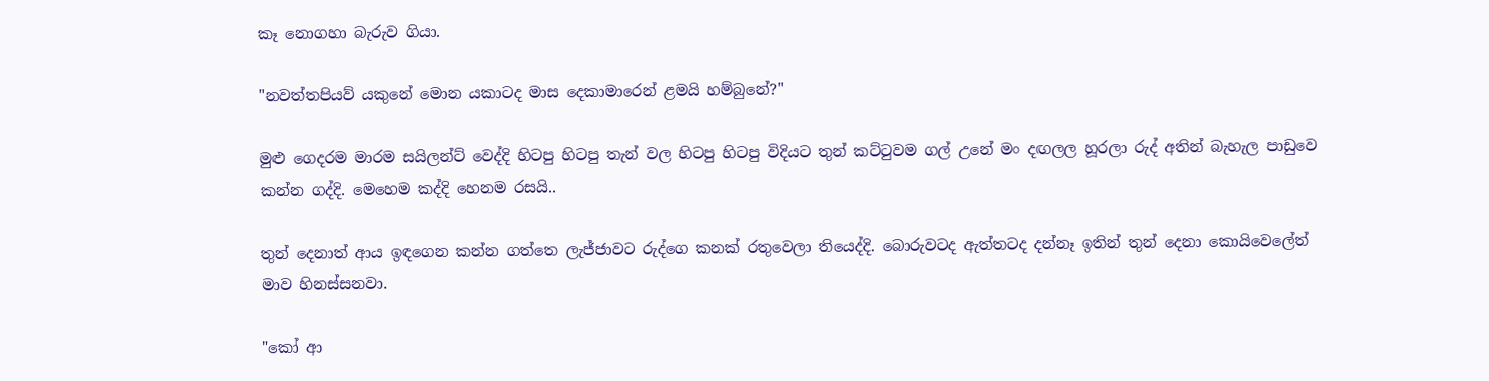කෑ නොගහා බැරුව ගියා.

"නවත්තපියව් යකුනේ මොන යකාටද මාස දෙකාමාරෙන් ළමයි හම්බුනේ?"

මුළු ගෙදරම මාරම සයිලන්ට් වෙද්දි හිටපු හිටපු තැන් වල හිටපු හිටපු විදියට තුන් කට්ටුවම ගල් උනේ මං දඟලල හූරලා රුද් අතින් බැහැල පාඩුවෙ කන්න ගද්දි. මෙහෙම කද්දි හෙනම රසයි..

තුන් දෙනාත් ආය ඉඳගෙන කන්න ගත්තෙ ලැජ්ජාවට රුද්ගෙ කනක් රතුවෙලා තියෙද්දි. බොරුවටද ඇත්තටද දන්නෑ ඉතින් තුන් දෙනා කොයිවෙලේත් මාව හිනස්සනවා.

"කෝ ආ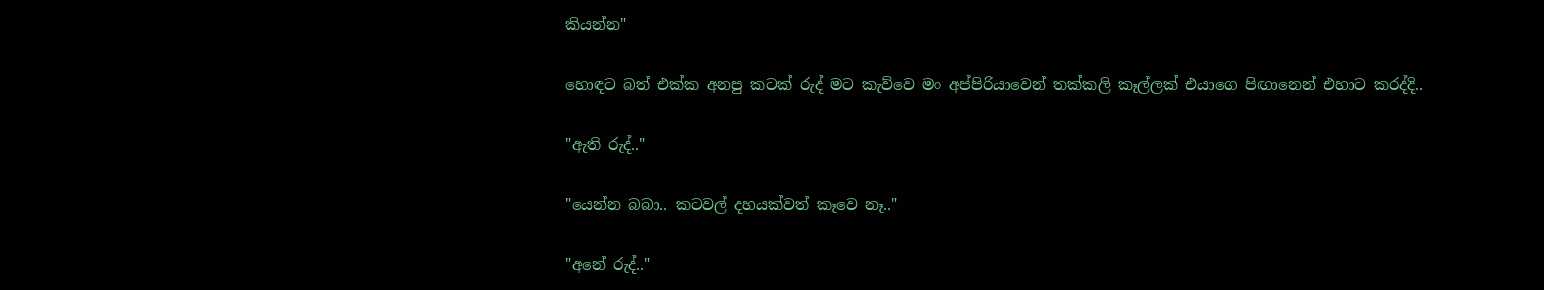කියන්න"

හොඳට බත් එක්ක අනපු කටක් රුද් මට කැව්වෙ මං අප්පිරියාවෙන් තක්කලි කෑල්ලක් එයාගෙ පිඟානෙන් එහාට කරද්දි..

"ඇති රුද්.."

"යෙන්න බබා.. කටවල් දහයක්වත් කෑවෙ නෑ.."

"අනේ රුද්.."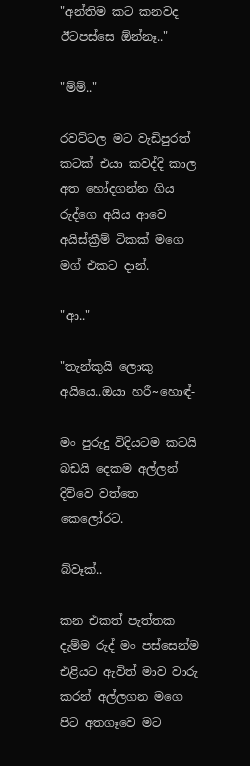"අන්තිම කට කනවද ඊටපස්සෙ ඕන්නෑ.."

"ම්ම්.."

රවට්ටල මට වැඩිපුරත් කටක් එයා කවද්දි කාල අත හෝදගන්න ගිය රුද්ගෙ අයිය ආවෙ අයිස්ක්‍රීම් ටිකක් මගෙ මග් එකට දාන්.

"ආ.."

"තැන්කුයි ලොකු අයියෙ..ඔයා හරී~හොඳ්-

මං පුරුදු විදියටම කටයි බඩයි දෙකම අල්ලන් දිව්වෙ වත්තෙ කෙලෝරට.

බ්වෑක්..

කන එකත් පැත්තක දැම්ම රුද් මං පස්සෙන්ම එළියට ඇවිත් මාව වාරු කරන් අල්ලගන මගෙ පිට අතගෑවෙ මට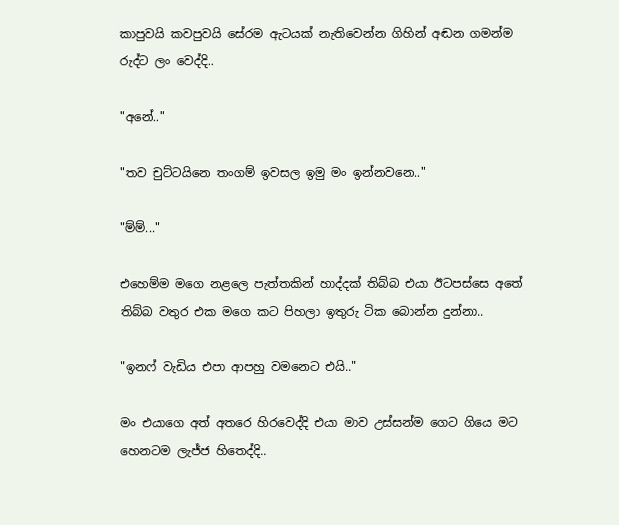කාපුවයි කවපුවයි සේරම ඇටයක් නැතිවෙන්න ගිහින් අඬන ගමන්ම රුද්ට ලං වෙද්දි..

"අනේ.."

"තව චුට්ටයිනෙ තංගම් ඉවසල ඉමු මං ඉන්නවනෙ.."

"ම්ම්..."

එහෙම්ම මගෙ නළලෙ පැත්තකින් හාද්දක් තිබ්බ එයා ඊටපස්සෙ අතේ තිබ්බ වතුර එක මගෙ කට පිහලා ඉතුරු ටික බොන්න දුන්නා..

"ඉනෆ් වැඩිය එපා ආපහු වමනෙට එයි.."

මං එයාගෙ අත් අතරෙ හිරවෙද්දි එයා මාව උස්සන්ම ගෙට ගියෙ මට හෙනටම ලැජ්ජ හිතෙද්දි..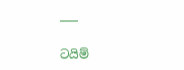___

ටයිම්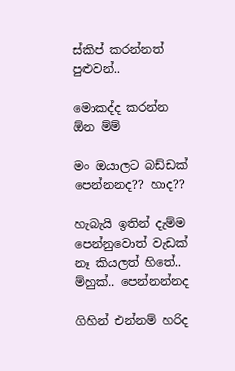ස්කිප් කරන්නත් පුළුවන්..

මොකද්ද කරන්න ඕන ම්ම්

මං ඔයාලට බඩ්ඩක් පෙන්නනද?? හාද??

හැබැයි ඉතින් දැම්ම පෙන්නුවොත් වැඩක් නෑ කියලත් හිතේ.. ම්හුක්.. පෙන්නන්නද

ගිහින් එන්නම් හරිද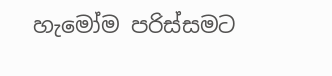හැමෝම පරිස්සමට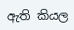ඇති කියල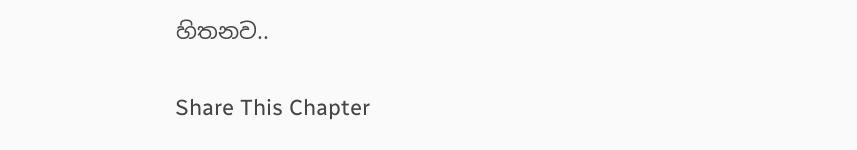හිතනව..

Share This Chapter